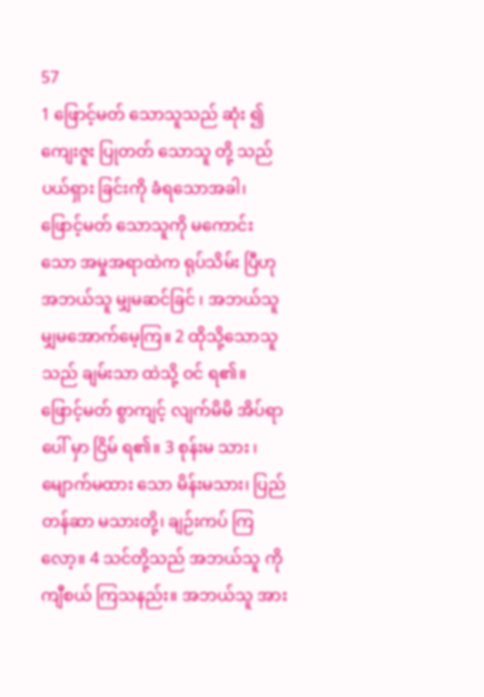57
1 ဖြောင့်မတ် သောသူသည် ဆုံး ၍ ကျေးဇူး ပြုတတ် သောသူ တို့ သည် ပယ်ရှား ခြင်းကို ခံရသောအခါ၊ ဖြောင့်မတ် သောသူကို မကောင်း သော အမှုအရာထဲက ရုပ်သိမ်း ပြီဟု အဘယ်သူ မျှမဆင်ခြင် ၊ အဘယ်သူမျှမအောက်မေ့ကြ။ 2 ထိုသို့သောသူသည် ချမ်းသာ ထဲသို့ ဝင် ရ၏။ ဖြောင့်မတ် စွာကျင့် လျက်မိမိ အိပ်ရာ ပေါ် မှာ ငြိမ် ရ၏။ 3 စုန်းမ သား ၊ မျောက်မထား သော မိန်းမသား၊ ပြည်တန်ဆာ မသားတို့၊ ချဉ်းကပ် ကြလော့။ 4 သင်တို့သည် အဘယ်သူ ကို ကျီစယ် ကြသနည်း။ အဘယ်သူ အား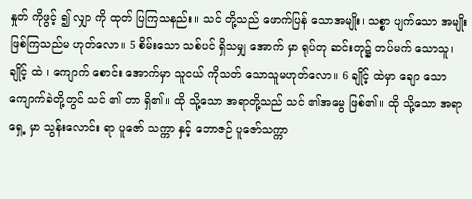နှုတ် ကိုဖွင့် ၍ လျှာ ကို ထုတ် ပြကြသနည်း။ သင် တို့သည် ဖောက်ပြန် သောအမျိုး၊ သစ္စာ ပျက်သော အမျိုး ဖြစ်ကြသည်မ ဟုတ်လော။ 5 စိမ်းသော သစ်ပင် ရှိသမျှ အောက် မှာ ရုပ်တု ဆင်းတု၌ တပ်မက် သောသူ၊ ချိုင့် ထဲ ၊ ကျောက် စောင်း အောက်မှာ သူငယ် ကိုသတ် သောသူမဟုတ်လော။ 6 ချိုင့် ထဲမှာ ချော သောကျောက်ခဲတို့တွင် သင် ၏ တာ ရှိ၏။ ထို သို့သော အရာတို့သည် သင် ၏အမွေ ဖြစ်၏။ ထို သို့သော အရာရှေ့ မှာ သွန်းလောင်း ရာ ပူဇော် သက္ကာ နှင့် ဘောဇဉ် ပူဇော်သက္ကာ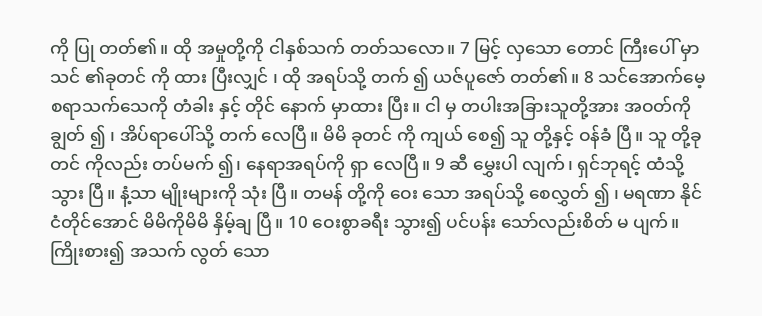ကို ပြု တတ်၏။ ထို အမှုတို့ကို ငါနှစ်သက် တတ်သလော။ 7 မြင့် လှသော တောင် ကြီးပေါ် မှာ သင် ၏ခုတင် ကို ထား ပြီးလျှင် ၊ ထို အရပ်သို့ တက် ၍ ယဇ်ပူဇော် တတ်၏။ 8 သင်အောက်မေ့စရာသက်သေကို တံခါး နှင့် တိုင် နောက် မှာထား ပြီး။ ငါ မှ တပါးအခြားသူတို့အား အဝတ်ကို ချွတ် ၍ ၊ အိပ်ရာပေါ်သို့ တက် လေပြီ။ မိမိ ခုတင် ကို ကျယ် စေ၍ သူ တို့နှင့် ဝန်ခံ ပြီ။ သူ တို့ခုတင် ကိုလည်း တပ်မက် ၍၊ နေရာအရပ်ကို ရှာ လေပြီ။ 9 ဆီ မွှေးပါ လျက်၊ ရှင်ဘုရင့် ထံသို့ သွား ပြီ။ နံ့သာ မျိုးများကို သုံး ပြီ။ တမန် တို့ကို ဝေး သော အရပ်သို့ စေလွှတ် ၍ ၊ မရဏာ နိုင်ငံတိုင်အောင် မိမိကိုမိမိ နှိမ့်ချ ပြီ။ 10 ဝေးစွာခရီး သွား၍ ပင်ပန်း သော်လည်းစိတ် မ ပျက်။ ကြိုးစား၍ အသက် လွတ် သော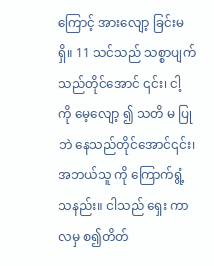ကြောင့် အားလျော့ ခြင်းမ ရှိ။ 11 သင်သည် သစ္စာပျက် သည်တိုင်အောင် ၎င်း၊ ငါ့ ကို မေ့လျော့ ၍ သတိ မ ပြုဘဲ နေသည်တိုင်အောင်၎င်း၊ အဘယ်သူ ကို ကြောက်ရွံ့ သနည်း။ ငါသည် ရှေး ကာလမှ စ၍တိတ်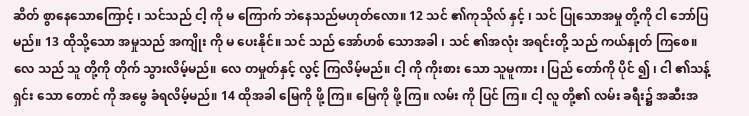ဆိတ် စွာနေသောကြောင့် ၊ သင်သည် ငါ့ ကို မ ကြောက် ဘဲနေသည်မဟုတ်လော။ 12 သင် ၏ကုသိုလ် နှင့် ၊ သင် ပြုသောအမှု တို့ကို ငါ ဘော်ပြ မည်။ 13 ထိုသို့သော အမှုသည် အကျိုး ကို မ ပေးနိုင်။ သင် သည် အော်ဟစ် သောအခါ ၊ သင် ၏အလုံး အရင်းတို့ သည် ကယ်နှုတ် ကြစေ။ လေ သည် သူ တို့ကို တိုက် သွားလိမ့်မည်။ လေ တမှုတ်နှင့် လွင့် ကြလိမ့်မည်။ ငါ့ ကို ကိုးစား သော သူမူကား ၊ ပြည် တော်ကို ပိုင် ၍ ၊ ငါ ၏သန့်ရှင်း သော တောင် ကို အမွေ ခံရလိမ့်မည်။ 14 ထိုအခါ မြေကို ဖို့ ကြ။ မြေကို ဖို့ ကြ။ လမ်း ကို ပြင် ကြ။ ငါ့ လူ တို့၏ လမ်း ခရီး၌ အဆီးအ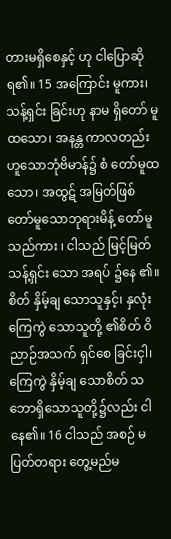တားမရှိစေနှင့် ဟု ငါပြောဆိုရ၏။ 15 အကြောင်း မူကား၊ သန့်ရှင်း ခြင်းဟု နာမ ရှိတော် မူထသော၊ အနန္တ ကာလတည်းဟူသောဘုံဗိမာန်၌ စံ တော်မူထသော၊ အထွဋ် အမြတ်ဖြစ်တော်မူသောဘုရားမိန့် တော်မူသည်ကား ၊ ငါသည် မြင့်မြတ်သန့်ရှင်း သော အရပ် ၌နေ ၏။ စိတ် နှိမ့်ချ သောသူနှင့်၊ နှလုံးကြေကွဲ သောသူတို့ ၏စိတ် ဝိညာဉ်အသက် ရှင်စေ ခြင်းငှါ၊ ကြေကွဲ နှိမ့်ချ သောစိတ် သဘောရှိသောသူတို့၌လည်း ငါနေ၏။ 16 ငါသည် အစဉ် မပြတ်တရား တွေ့မည်မ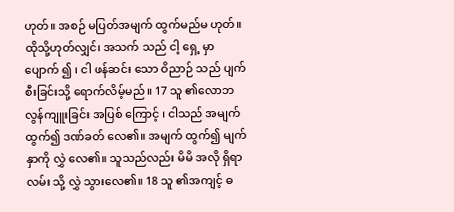ဟုတ်။ အစဉ် မပြတ်အမျက် ထွက်မည်မ ဟုတ်။ ထိုသို့ဟုတ်လျှင်၊ အသက် သည် ငါ့ ရှေ့ မှာ ပျောက် ၍ ၊ ငါ ဖန်ဆင်း သော ဝိညာဉ် သည် ပျက်စီးခြင်းသို့ ရောက်လိမ့်မည်။ 17 သူ ၏လောဘ လွန်ကျူးခြင်း အပြစ် ကြောင့် ၊ ငါသည် အမျက် ထွက်၍ ဒဏ်ခတ် လေ၏။ အမျက် ထွက်၍ မျက်နှာကို လွှဲ လေ၏။ သူသည်လည်း မိမိ အလို ရှိရာ လမ်း သို့ လွှဲ သွားလေ၏။ 18 သူ ၏အကျင့် ဓ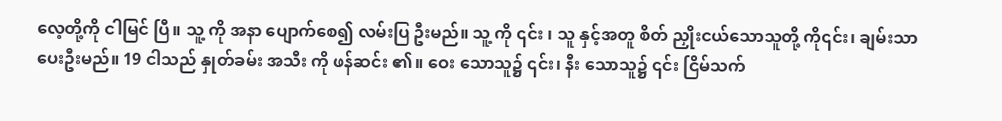လေ့တို့ကို ငါမြင် ပြီ။ သူ့ ကို အနာ ပျောက်စေ၍ လမ်းပြ ဦးမည်။ သူ့ ကို ၎င်း ၊ သူ နှင့်အတူ စိတ် ညှိုးငယ်သောသူတို့ ကို၎င်း၊ ချမ်းသာ ပေးဦးမည်။ 19 ငါသည် နှုတ်ခမ်း အသီး ကို ဖန်ဆင်း ၏။ ဝေး သောသူ၌ ၎င်း၊ နီး သောသူ၌ ၎င်း ငြိမ်သက်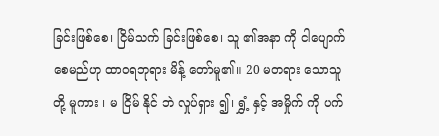ခြင်းဖြစ်စေ၊ ငြိမ်သက် ခြင်းဖြစ်စေ၊ သူ ၏အနာ ကို ငါပျောက်စေမည်ဟု ထာဝရဘုရား မိန့် တော်မူ၏။ 20 မတရား သောသူတို့ မူကား ၊ မ ငြိမ် နိုင် ဘဲ လှုပ်ရှား ၍၊ ရွှံ့ နှင့် အမှိုက် ကို ပက်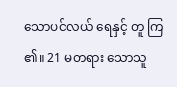သောပင်လယ် ရေနှင့် တူ ကြ ၏။ 21 မတရား သောသူ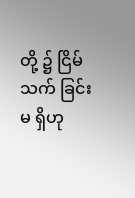တို့ ၌ ငြိမ်သက် ခြင်းမ ရှိဟု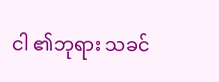ငါ ၏ဘုရား သခင်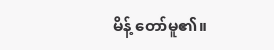မိန့် တော်မူ၏။